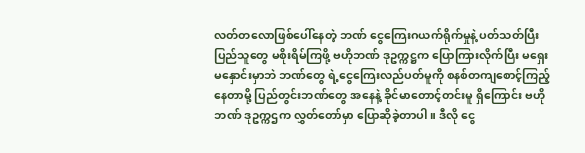လတ်တလောဖြစ်ပေါ်နေတဲ့ ဘဏ် ငွေကြေးဂယက်ရိုက်မှုနဲ့ ပတ်သတ်ပြီး ပြည်သူတွေ မစိုးရိမ်ကြဖို့ ဗဟိုဘဏ် ဒုဥက္ကဋ္ဌက ပြောကြားလိုက်ပြီး မရှေးမနှောင်းမှာဘဲ ဘဏ်တွေ ရဲ့ငွေကြေးလည်ပတ်မူကို စနစ်တကျစောင့်ကြည့်နေတာမို့ ပြည်တွင်းဘဏ်တွေ အနေနဲ့ ခိုင်မာတောင့်တင်းမူ ရှိကြောင်း ဗဟိုဘဏ် ဒုဥက္ကဌက လွှတ်တော်မှာ ပြောဆိုခဲ့တာပါ။ ဒီလို ငွေ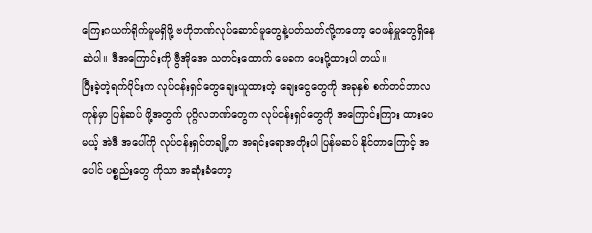ကြေးဂယက်ရိုက်မူမရှိဖို့ ဗဟိုဘဏ်လုပ်ဆောင်မူတွေနဲ့ပတ်သတ်လို့ကတော့ ဝေဖန်မှူတွေရှိနေဆဲပါ။ ဒီအကြောင်းကို ဗွီအိုအေ သတင်းထောက် မေခက ပေးပို့ထားပါ တယ်။
ပြီးခဲ့တဲ့ရက်ပိုင်းက လုပ်ငန်းရှင်တွေချေးယူထားတဲ့ ချေးငွေတွေကို အခုနှစ် စက်တင်ဘာလကုန်မှာ ပြန်ဆပ် ဖို့အတွက် ပုဂ္ဂိလဘဏ်တွေက လုပ်ငန်းရှင်တွေကို အကြောင်းကြား ထားပေမယ့် အဲဒီ အပေါ်ကို လုပ်ငန်းရှင်တချို့က အရင်းရောအတိုးပါ ပြန်မဆပ် နိုင်တာကြောင့် အပေါင် ပစ္စည်းတွေ ကိုသာ အဆုံးခံတော့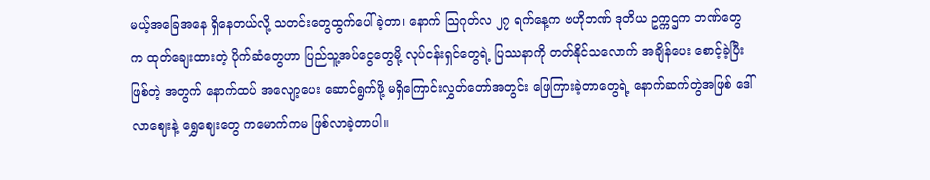မယ့်အခြေအနေ ရှိနေတယ်လို့ သတင်းတွေထွက်ပေါ်ခဲ့တာ၊ နောက် သြဂုတ်လ ၂၇ ရက်နေ့က ဗဟိုဘဏ် ဒုတိယ ဥက္ကဌက ဘဏ်တွေက ထုတ်ချေးထားတဲ့ ပိုက်ဆံတွေဟာ ပြည်သူ့အပ်ငွေတွေမို့ လုပ်ငန်းရှင်တွေရဲ့ ပြဿနာကို တတ်နိုင်သလောက် အချိန်ပေး စောင့်ခဲ့ပြီးဖြစ်တဲ့ အတွက် နောက်ထပ် အလျော့ပေး ဆောင်ရွက်ဖို့ မရှိကြောင်းလွှတ်တော်အတွင်း ဖြေကြားခဲ့တာတွေရဲ့ နောက်ဆက်တွဲအဖြစ် ဒေါ်လာဈေးနဲ့ ရွှေဈေးတွေ ကမောက်ကမ ဖြစ်လာခဲ့တာပါ။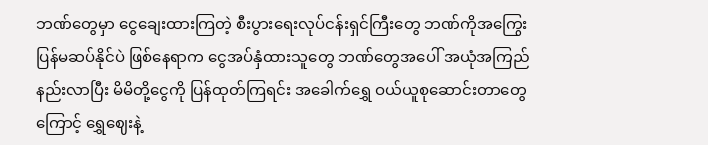ဘဏ်တွေမှာ ငွေချေးထားကြတဲ့ စီးပွားရေးလုပ်ငန်းရှင်ကြီးတွေ ဘဏ်ကိုအကြွေးပြန်မဆပ်နိုင်ပဲ ဖြစ်နေရာက ငွေအပ်နှံထားသူတွေ ဘဏ်တွေအပေါ် အယုံအကြည်နည်းလာပြီး မိမိတို့ငွေကို ပြန်ထုတ်ကြရင်း အခေါက်ရွှေ ဝယ်ယူစုဆောင်းတာတွေကြောင့် ရွှေဈေးနဲ့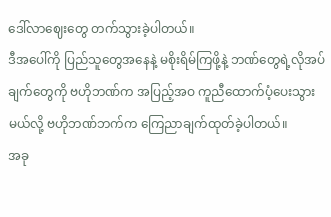ဒေါ်လာဈေးတွေ တက်သွားခဲ့ပါတယ်။
ဒီအပေါ်ကို ပြည်သူတွေအနေနဲ့ မစိုးရိမ်ကြဖို့နဲ့ ဘဏ်တွေရဲ့လိုအပ်ချက်တွေကို ဗဟိုဘဏ်က အပြည့်အဝ ကူညီထောက်ပံ့ပေးသွားမယ်လို့ ဗဟိုဘဏ်ဘက်က ကြေညာချက်ထုတ်ခဲ့ပါတယ်။
အခု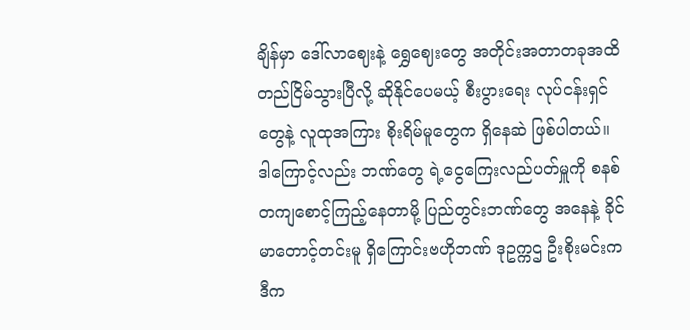ချိန်မှာ ဒေါ်လာဈေးနဲ့ ရွှေဈေးတွေ အတိုင်းအတာတခုအထိ တည်ငြိမ်သွားပြီလို့ ဆိုနိုင်ပေမယ့် စီးပွားရေး လုပ်ငန်းရှင်တွေနဲ့ လူထုအကြား စိုးရိမ်မူတွေက ရှိနေဆဲ ဖြစ်ပါတယ်။
ဒါကြောင့်လည်း ဘဏ်တွေ ရဲ့ငွေကြေးလည်ပတ်မှူကို စနစ်တကျစောင့်ကြည့်နေတာမို့ ပြည်တွင်းဘဏ်တွေ အနေနဲ့ ခိုင်မာတောင့်တင်းမူ ရှိကြောင်းဗဟိုဘဏ် ဒုဥက္ကဌ ဦးစိုးမင်းက ဒီက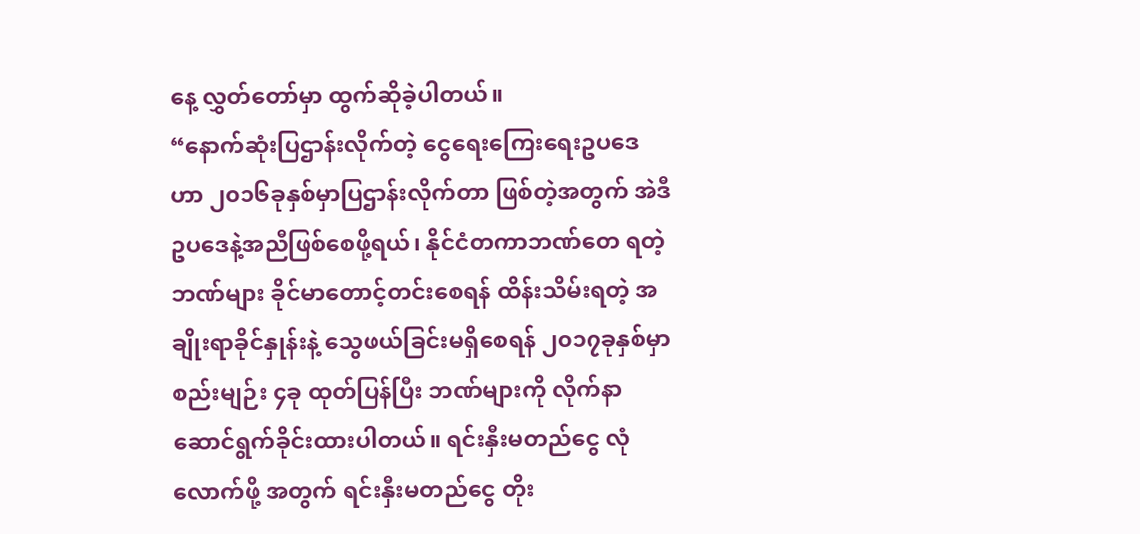နေ့ လွှတ်တော်မှာ ထွက်ဆိုခဲ့ပါတယ်။
“နောက်ဆုံးပြဌာန်းလိုက်တဲ့ ငွေရေးကြေးရေးဥပဒေဟာ ၂၀၁၆ခုနှစ်မှာပြဌာန်းလိုက်တာ ဖြစ်တဲ့အတွက် အဲဒီဥပဒေနဲ့အညီဖြစ်စေဖို့ရယ်၊ နိုင်ငံတကာဘဏ်တေ ရတဲ့ ဘဏ်များ ခိုင်မာတောင့်တင်းစေရန် ထိန်းသိမ်းရတဲ့ အချိုးရာခိုင်နှုန်းနဲ့ သွေဖယ်ခြင်းမရှိစေရန် ၂၀၁၇ခုနှစ်မှာ စည်းမျဉ်း ၄ခု ထုတ်ပြန်ပြီး ဘဏ်များကို လိုက်နာဆောင်ရွက်ခိုင်းထားပါတယ်။ ရင်းနှီးမတည်ငွေ လုံလောက်ဖို့ အတွက် ရင်းနှီးမတည်ငွေ တိုး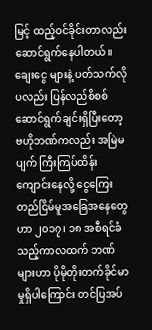မြင့် ထည့်ဝင်ခိုင်းတာလည်း ဆောင်ရွက်နေပါတယ်။ ချေးငွေ များနဲ့ ပတ်သက်လိုပလည်း ပြန်လည်စိစစ် ဆောင်ရွက်ချင်းရှိပြီးတော့ ဗဟိုဘဏ်ကလည်း အမြဲမပျက် ကြီးကြပ်ထိန်းကျောင်းနေလို့ ငွေကြေးတည်ငြိမ်မူအခြေအနေတွေဟာ ၂၀၁၇၊ ၁၈ အစီရင်ခံသည့်ကာလထက် ဘဏ်များဟာ ပိုမိုတိုးတက်ခိုင်မာမှုရှိပါကြောင်း တင်ပြအပ်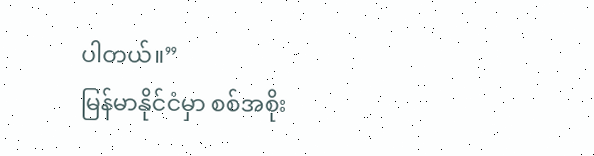ပါတယ်။”
မြန်မာနိုင်ငံမှာ စစ်အစိုး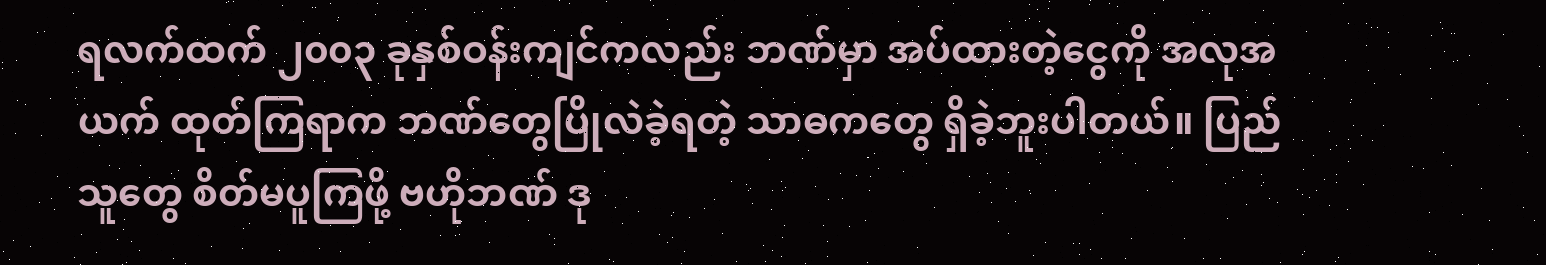ရလက်ထက် ၂၀၀၃ ခုနှစ်ဝန်းကျင်ကလည်း ဘဏ်မှာ အပ်ထားတဲ့ငွေကို အလုအယက် ထုတ်ကြရာက ဘဏ်တွေပြိုလဲခဲ့ရတဲ့ သာဓကတွေ ရှိခဲ့ဘူးပါတယ်။ ပြည်သူတွေ စိတ်မပူကြဖို့ ဗဟိုဘဏ် ဒု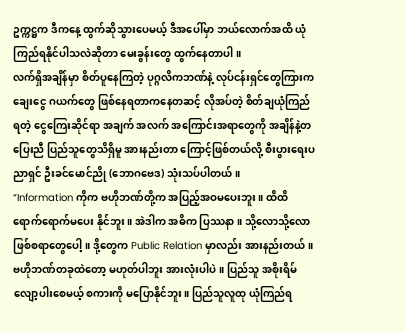ဥက္ကဋ္ဌက ဒီကနေ့ ထွက်ဆိုသွားပေမယ့် ဒီအပေါ်မှာ ဘယ်လောက်အထိ ယုံကြည်ရနိုင်ပါသလဲဆိုတာ မေးခွန်းတွေ ထွက်နေတာပါ။
လက်ရှိအချိန်မှာ စိတ်ပူနေကြတဲ့ ပုဂ္ဂလိကဘဏ်နဲ့ လုပ်ငန်းရှင်တွေကြားက ချေးငွေ ဂယက်တွေ ဖြစ်နေရတာကနေတဆင့် လိုအပ်တဲ့ စိတ်ချယုံကြည်ရတဲ့ ငွေကြေးဆိုင်ရာ အချက် အလက် အကြောင်းအရာတွေကို အချိန်နဲ့တပြေးညီ ပြည်သူတွေသိရှိမူ အားနည်းတာ ကြောင့်ဖြစ်တယ်လို့ စီးပွားရေးပညာရှင် ဦးခင်မောင်ညို (ဘောဂဗေဒ) သုံးသပ်ပါတယ်။
“Information ကိုက ဗဟိုဘဏ်တို့က အပြည့်အဝမပေးဘူး။ ထိထိရောက်ရောက်မပေး နိုင်ဘူး။ အဲဒါက အဓိက ပြဿနာ ။ သို့လောသို့လော ဖြစ်စရာတွေပေါ့။ ဒို့တွေက Public Relation မှာလည်း အားနည်းတယ်။ ဗဟိုဘဏ်တခုထဲတော့ မဟုတ်ပါဘူး အားလုံးပါပဲ။ ပြည်သူ အစိုးရိမ်လျော့ပါးစေမယ့် စကားကို မပြောနိုင်ဘူး။ ပြည်သူလူထု ယုံကြည်ရ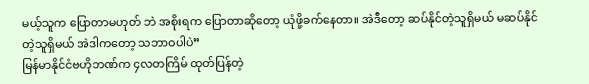မယ့်သူက ပြောတာမဟုတ် ဘဲ အစိုးရက ပြောတာဆိုတော့ ယုံဖို့ခက်နေတာ။ အဲဒီတော့ ဆပ်နိုင်တဲ့သူရှိမယ် မဆပ်နိုင်တဲ့သူရှိမယ် အဲဒါကတော့ သဘာဝပါပဲ”
မြန်မာနိုင်ငံဗဟိုဘဏ်က ၄လတကြိမ် ထုတ်ပြန်တဲ့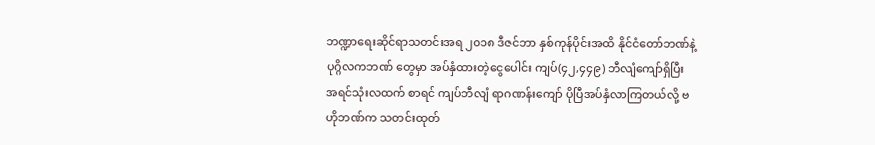ဘဏ္ဍာရေးဆိုင်ရာသတင်းအရ ၂၀၁၈ ဒီဇင်ဘာ နှစ်ကုန်ပိုင်းအထိ နိုင်ငံတော်ဘဏ်နဲ့ ပုဂ္ဂိလကဘဏ် တွေမှာ အပ်နှံထားတဲ့ငွေပေါင်း ကျပ်(၄၂,၄၄၉) ဘီလျံကျော်ရှိပြီး အရင်သုံးလထက် စာရင် ကျပ်ဘီလျံ ရာဂဏန်းကျော် ပိုပြီအပ်နှံလာကြတယ်လို့ ဗဟိုဘဏ်က သတင်းထုတ်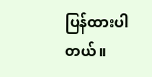ပြန်ထားပါတယ်။